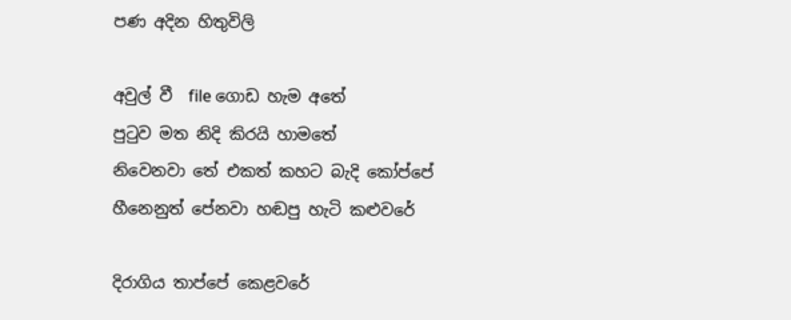පණ අදින හිතුවිලි

අවුල් වී  file ගොඩ හැම අතේ
පුටුව මත නිදි කිරයි හාමතේ
නිවෙනවා තේ එකත් කහට බැදි කෝප්පේ
හීනෙනුත් පේනවා හඬපු හැටි කළුවරේ

දිරාගිය තාප්පේ කෙළවරේ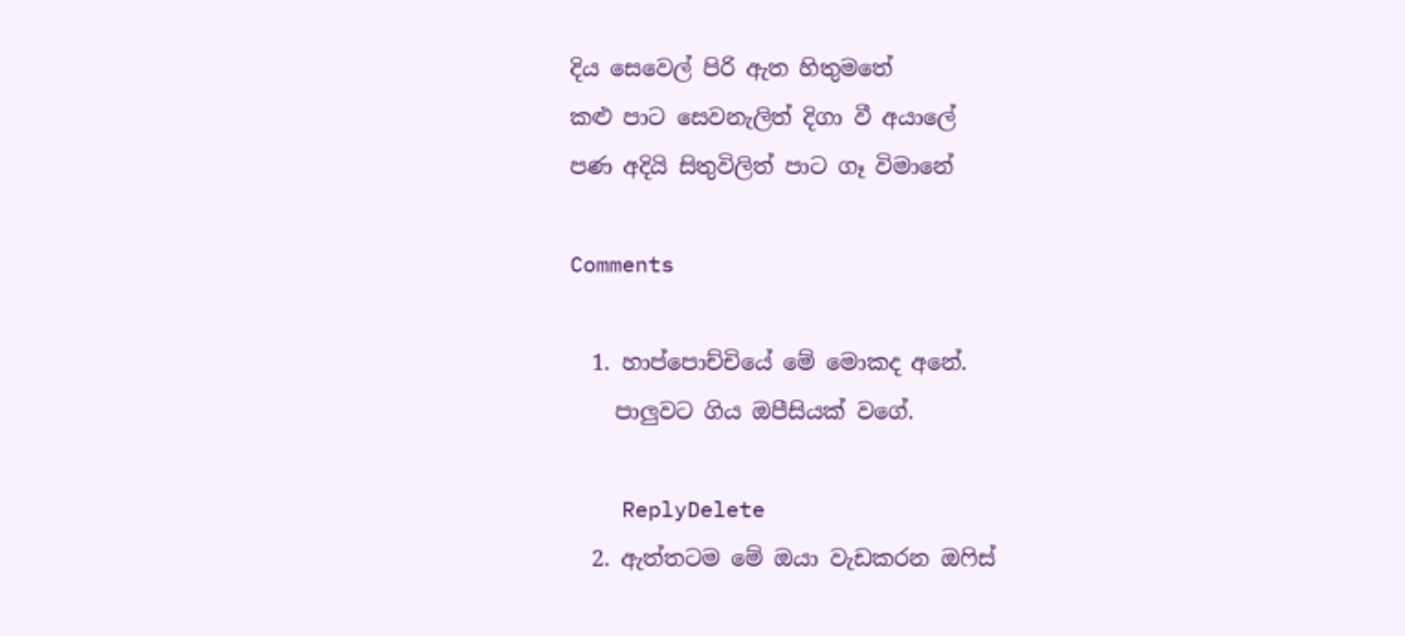දිය සෙවෙල් පිරි ඇත හිතුමතේ
කළු පාට සෙවනැලිත් දිගා වී අයාලේ
පණ අදියි සිතුවිලිත් පාට ගෑ විමානේ

Comments

  1. හාප්පොච්චියේ මේ මොකද අනේ.
    පාලුවට ගිය ඔපීසියක් වගේ.

    ReplyDelete
  2. ඇත්තටම මේ ඔයා වැඩකරන ඔෆිස්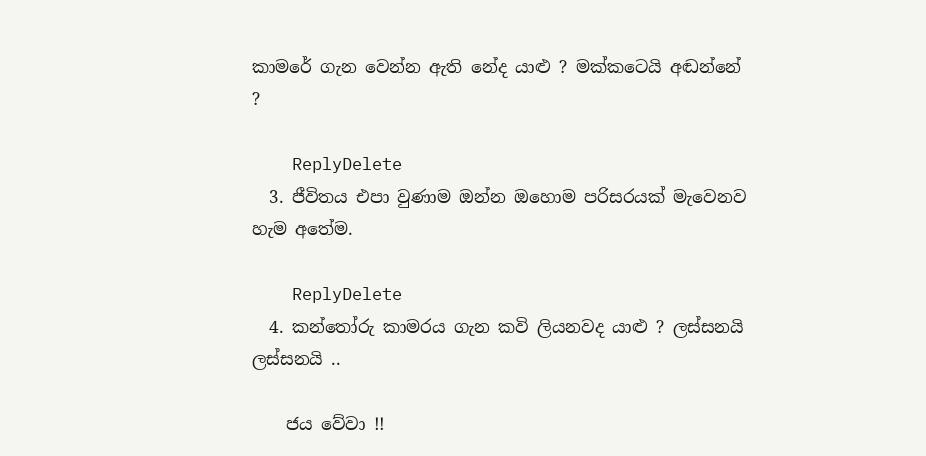කාමරේ ගැන වෙන්න ඇති නේද යාළු ? මක්කටෙයි අඬන්නේ ?

    ReplyDelete
  3. ජීවිතය එපා වුණාම ඔන්න ඔහොම පරිසරයක් මැවෙනව හැම අතේම.

    ReplyDelete
  4. කන්තෝරු කාමරය ගැන කවි ලියනවද යාළු ? ලස්සනයි ලස්සනයි ..

    ජය වේවා !!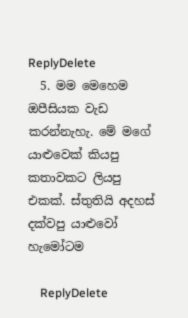ReplyDelete
  5. මම මෙහෙම ඔපීසියක වැඩ කරන්නැහැ. මේ මගේ යාළුවෙක් කියපු කතාවකට ලියපු එකක්. ස්තුතියි අදහස් දක්වපු යාළුවෝ හැමෝටම

    ReplyDelete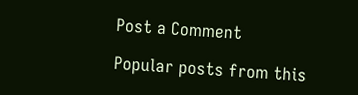Post a Comment

Popular posts from this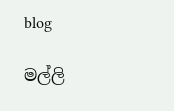blog

මල්ලි